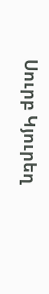Սուրբ Կյուրեղ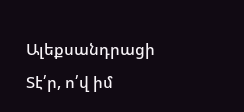Ալեքսանդրացի
Տէ՛ր, ո՛վ իմ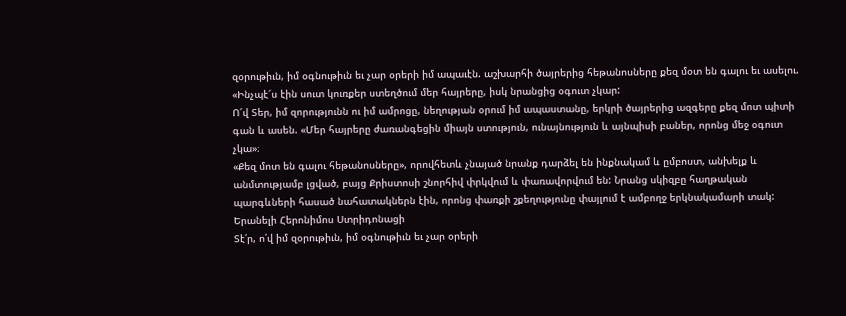զօրութիւն, իմ օգնութիւն եւ չար օրերի իմ ապաւէն. աշխարհի ծայրերից հեթանոսները քեզ մօտ են գալու եւ ասելու. «Ինչպէ՜ս էին սուտ կուռքեր ստեղծում մեր հայրերը, իսկ նրանցից օգուտ չկար:
Ո՜վ Տեր, իմ զորությունն ու իմ ամրոցը, նեղության օրում իմ ապաստանը, երկրի ծայրերից ազգերը քեզ մոտ պիտի գան և ասեն. «Մեր հայրերը ժառանգեցին միայն ստություն, ունայնություն և այնպիսի բաներ, որոնց մեջ օգուտ չկա»։
«Քեզ մոտ են գալու հեթանոսները», որովհետև չնայած նրանք դարձել են ինքնակամ և ըմբոստ, անխելք և անմտությամբ լցված, բայց Քրիստոսի շնորհիվ փրկվում և փառավորվում են: Նրանց սկիզբը հաղթական պարգևների հասած նահատակներն էին, որոնց փառքի շքեղությունը փայլում է ամբողջ երկնակամարի տակ:
Երանելի Հերոնիմոս Ստրիդոնացի
Տէ՛ր, ո՛վ իմ զօրութիւն, իմ օգնութիւն եւ չար օրերի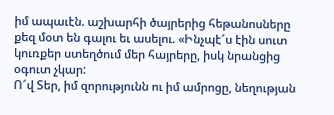իմ ապաւէն. աշխարհի ծայրերից հեթանոսները քեզ մօտ են գալու եւ ասելու. «Ինչպէ՜ս էին սուտ կուռքեր ստեղծում մեր հայրերը, իսկ նրանցից օգուտ չկար:
Ո՜վ Տեր, իմ զորությունն ու իմ ամրոցը, նեղության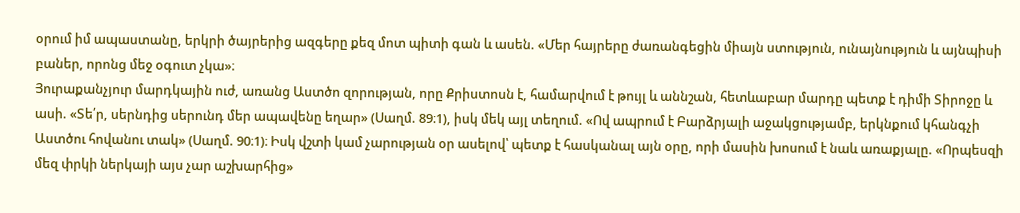օրում իմ ապաստանը, երկրի ծայրերից ազգերը քեզ մոտ պիտի գան և ասեն. «Մեր հայրերը ժառանգեցին միայն ստություն, ունայնություն և այնպիսի բաներ, որոնց մեջ օգուտ չկա»։
Յուրաքանչյուր մարդկային ուժ, առանց Աստծո զորության, որը Քրիստոսն է, համարվում է թույլ և աննշան, հետևաբար մարդը պետք է դիմի Տիրոջը և ասի. «Տե՛ր, սերնդից սերունդ մեր ապավենը եղար» (Սաղմ. 89։1), իսկ մեկ այլ տեղում. «Ով ապրում է Բարձրյալի աջակցությամբ, երկնքում կհանգչի Աստծու հովանու տակ» (Սաղմ. 90։1)։ Իսկ վշտի կամ չարության օր ասելով՝ պետք է հասկանալ այն օրը, որի մասին խոսում է նաև առաքյալը. «Որպեսզի մեզ փրկի ներկայի այս չար աշխարհից»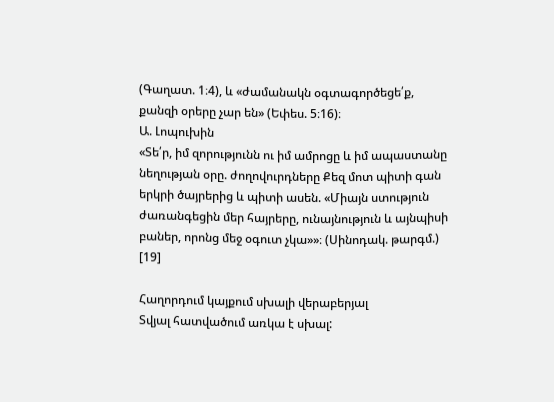(Գաղատ. 1։4), և «ժամանակն օգտագործեցե՛ք, քանզի օրերը չար են» (Եփես. 5։16)։
Ա. Լոպուխին
«Տե՛ր, իմ զորությունն ու իմ ամրոցը և իմ ապաստանը նեղության օրը. ժողովուրդները Քեզ մոտ պիտի գան երկրի ծայրերից և պիտի ասեն. «Միայն ստություն ժառանգեցին մեր հայրերը, ունայնություն և այնպիսի բաներ, որոնց մեջ օգուտ չկա»»։ (Սինոդակ. թարգմ.) [19]

Հաղորդում կայքում սխալի վերաբերյալ
Տվյալ հատվածում առկա է սխալ: